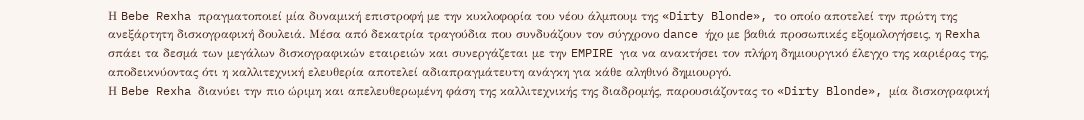Η Bebe Rexha πραγματοποιεί μία δυναμική επιστροφή με την κυκλοφορία του νέου άλμπουμ της «Dirty Blonde», το οποίο αποτελεί την πρώτη της ανεξάρτητη δισκογραφική δουλειά. Μέσα από δεκατρία τραγούδια που συνδυάζουν τον σύγχρονο dance ήχο με βαθιά προσωπικές εξομολογήσεις, η Rexha σπάει τα δεσμά των μεγάλων δισκογραφικών εταιρειών και συνεργάζεται με την EMPIRE για να ανακτήσει τον πλήρη δημιουργικό έλεγχο της καριέρας της, αποδεικνύοντας ότι η καλλιτεχνική ελευθερία αποτελεί αδιαπραγμάτευτη ανάγκη για κάθε αληθινό δημιουργό.
Η Bebe Rexha διανύει την πιο ώριμη και απελευθερωμένη φάση της καλλιτεχνικής της διαδρομής, παρουσιάζοντας το «Dirty Blonde», μία δισκογραφική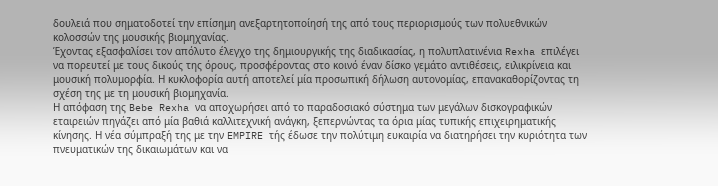δουλειά που σηματοδοτεί την επίσημη ανεξαρτητοποίησή της από τους περιορισμούς των πολυεθνικών κολοσσών της μουσικής βιομηχανίας.
Έχοντας εξασφαλίσει τον απόλυτο έλεγχο της δημιουργικής της διαδικασίας, η πολυπλατινένια Rexha επιλέγει να πορευτεί με τους δικούς της όρους, προσφέροντας στο κοινό έναν δίσκο γεμάτο αντιθέσεις, ειλικρίνεια και μουσική πολυμορφία. Η κυκλοφορία αυτή αποτελεί μία προσωπική δήλωση αυτονομίας, επανακαθορίζοντας τη σχέση της με τη μουσική βιομηχανία.
Η απόφαση της Bebe Rexha να αποχωρήσει από το παραδοσιακό σύστημα των μεγάλων δισκογραφικών εταιρειών πηγάζει από μία βαθιά καλλιτεχνική ανάγκη, ξεπερνώντας τα όρια μίας τυπικής επιχειρηματικής κίνησης. Η νέα σύμπραξή της με την EMPIRE τής έδωσε την πολύτιμη ευκαιρία να διατηρήσει την κυριότητα των πνευματικών της δικαιωμάτων και να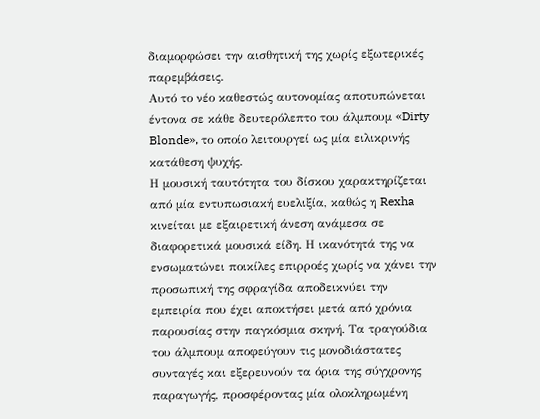διαμορφώσει την αισθητική της χωρίς εξωτερικές παρεμβάσεις.
Αυτό το νέο καθεστώς αυτονομίας αποτυπώνεται έντονα σε κάθε δευτερόλεπτο του άλμπουμ «Dirty Blonde», το οποίο λειτουργεί ως μία ειλικρινής κατάθεση ψυχής.
Η μουσική ταυτότητα του δίσκου χαρακτηρίζεται από μία εντυπωσιακή ευελιξία, καθώς η Rexha κινείται με εξαιρετική άνεση ανάμεσα σε διαφορετικά μουσικά είδη. Η ικανότητά της να ενσωματώνει ποικίλες επιρροές χωρίς να χάνει την προσωπική της σφραγίδα αποδεικνύει την εμπειρία που έχει αποκτήσει μετά από χρόνια παρουσίας στην παγκόσμια σκηνή. Τα τραγούδια του άλμπουμ αποφεύγουν τις μονοδιάστατες συνταγές και εξερευνούν τα όρια της σύγχρονης παραγωγής, προσφέροντας μία ολοκληρωμένη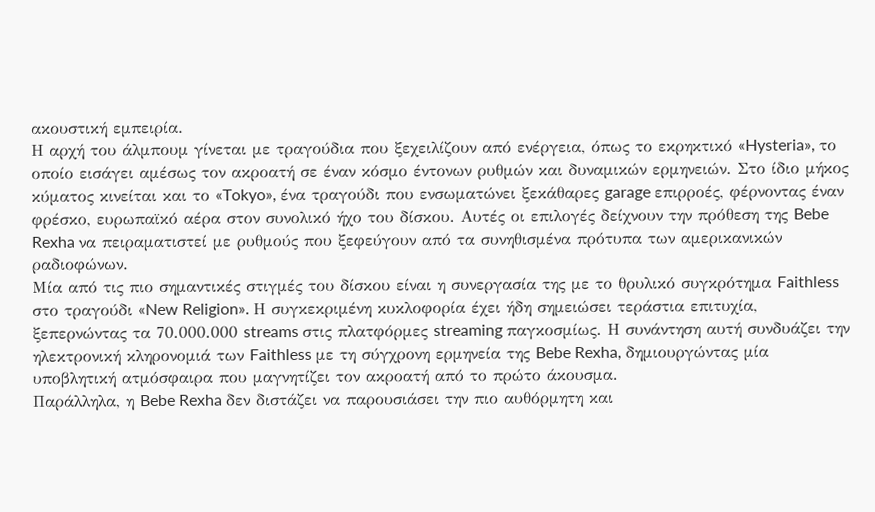ακουστική εμπειρία.
Η αρχή του άλμπουμ γίνεται με τραγούδια που ξεχειλίζουν από ενέργεια, όπως το εκρηκτικό «Hysteria», το οποίο εισάγει αμέσως τον ακροατή σε έναν κόσμο έντονων ρυθμών και δυναμικών ερμηνειών. Στο ίδιο μήκος κύματος κινείται και το «Tokyo», ένα τραγούδι που ενσωματώνει ξεκάθαρες garage επιρροές, φέρνοντας έναν φρέσκο, ευρωπαϊκό αέρα στον συνολικό ήχο του δίσκου. Αυτές οι επιλογές δείχνουν την πρόθεση της Bebe Rexha να πειραματιστεί με ρυθμούς που ξεφεύγουν από τα συνηθισμένα πρότυπα των αμερικανικών ραδιοφώνων.
Μία από τις πιο σημαντικές στιγμές του δίσκου είναι η συνεργασία της με το θρυλικό συγκρότημα Faithless στο τραγούδι «New Religion». Η συγκεκριμένη κυκλοφορία έχει ήδη σημειώσει τεράστια επιτυχία, ξεπερνώντας τα 70.000.000 streams στις πλατφόρμες streaming παγκοσμίως. Η συνάντηση αυτή συνδυάζει την ηλεκτρονική κληρονομιά των Faithless με τη σύγχρονη ερμηνεία της Bebe Rexha, δημιουργώντας μία υποβλητική ατμόσφαιρα που μαγνητίζει τον ακροατή από το πρώτο άκουσμα.
Παράλληλα, η Bebe Rexha δεν διστάζει να παρουσιάσει την πιο αυθόρμητη και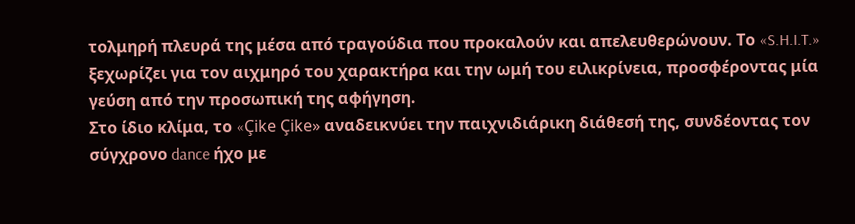τολμηρή πλευρά της μέσα από τραγούδια που προκαλούν και απελευθερώνουν. Το «S.H.I.T.» ξεχωρίζει για τον αιχμηρό του χαρακτήρα και την ωμή του ειλικρίνεια, προσφέροντας μία γεύση από την προσωπική της αφήγηση.
Στο ίδιο κλίμα, το «Çike Çike» αναδεικνύει την παιχνιδιάρικη διάθεσή της, συνδέοντας τον σύγχρονο dance ήχο με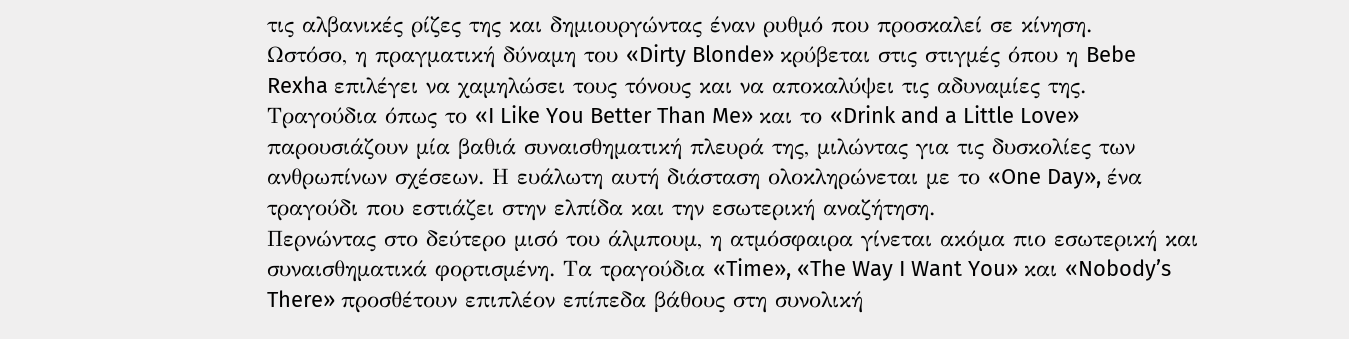τις αλβανικές ρίζες της και δημιουργώντας έναν ρυθμό που προσκαλεί σε κίνηση.
Ωστόσο, η πραγματική δύναμη του «Dirty Blonde» κρύβεται στις στιγμές όπου η Bebe Rexha επιλέγει να χαμηλώσει τους τόνους και να αποκαλύψει τις αδυναμίες της. Τραγούδια όπως το «I Like You Better Than Me» και το «Drink and a Little Love» παρουσιάζουν μία βαθιά συναισθηματική πλευρά της, μιλώντας για τις δυσκολίες των ανθρωπίνων σχέσεων. Η ευάλωτη αυτή διάσταση ολοκληρώνεται με το «One Day», ένα τραγούδι που εστιάζει στην ελπίδα και την εσωτερική αναζήτηση.
Περνώντας στο δεύτερο μισό του άλμπουμ, η ατμόσφαιρα γίνεται ακόμα πιο εσωτερική και συναισθηματικά φορτισμένη. Τα τραγούδια «Time», «The Way I Want You» και «Nobody’s There» προσθέτουν επιπλέον επίπεδα βάθους στη συνολική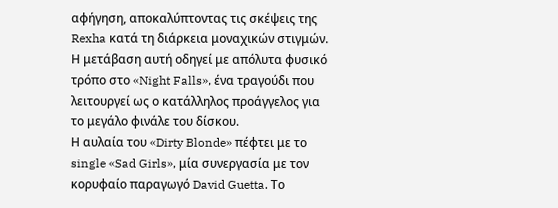αφήγηση, αποκαλύπτοντας τις σκέψεις της Rexha κατά τη διάρκεια μοναχικών στιγμών. Η μετάβαση αυτή οδηγεί με απόλυτα φυσικό τρόπο στο «Night Falls», ένα τραγούδι που λειτουργεί ως ο κατάλληλος προάγγελος για το μεγάλο φινάλε του δίσκου.
Η αυλαία του «Dirty Blonde» πέφτει με το single «Sad Girls», μία συνεργασία με τον κορυφαίο παραγωγό David Guetta. Το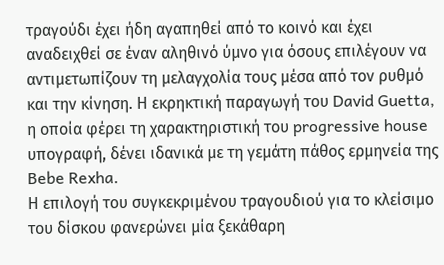τραγούδι έχει ήδη αγαπηθεί από το κοινό και έχει αναδειχθεί σε έναν αληθινό ύμνο για όσους επιλέγουν να αντιμετωπίζουν τη μελαγχολία τους μέσα από τον ρυθμό και την κίνηση. Η εκρηκτική παραγωγή του David Guetta, η οποία φέρει τη χαρακτηριστική του progressive house υπογραφή, δένει ιδανικά με τη γεμάτη πάθος ερμηνεία της Bebe Rexha.
Η επιλογή του συγκεκριμένου τραγουδιού για το κλείσιμο του δίσκου φανερώνει μία ξεκάθαρη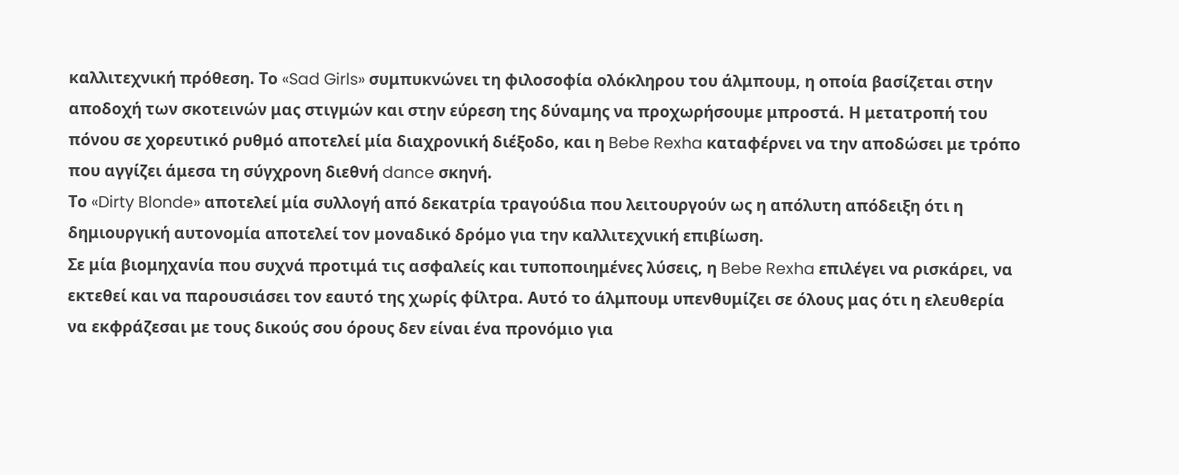καλλιτεχνική πρόθεση. Το «Sad Girls» συμπυκνώνει τη φιλοσοφία ολόκληρου του άλμπουμ, η οποία βασίζεται στην αποδοχή των σκοτεινών μας στιγμών και στην εύρεση της δύναμης να προχωρήσουμε μπροστά. Η μετατροπή του πόνου σε χορευτικό ρυθμό αποτελεί μία διαχρονική διέξοδο, και η Bebe Rexha καταφέρνει να την αποδώσει με τρόπο που αγγίζει άμεσα τη σύγχρονη διεθνή dance σκηνή.
Το «Dirty Blonde» αποτελεί μία συλλογή από δεκατρία τραγούδια που λειτουργούν ως η απόλυτη απόδειξη ότι η δημιουργική αυτονομία αποτελεί τον μοναδικό δρόμο για την καλλιτεχνική επιβίωση.
Σε μία βιομηχανία που συχνά προτιμά τις ασφαλείς και τυποποιημένες λύσεις, η Bebe Rexha επιλέγει να ρισκάρει, να εκτεθεί και να παρουσιάσει τον εαυτό της χωρίς φίλτρα. Αυτό το άλμπουμ υπενθυμίζει σε όλους μας ότι η ελευθερία να εκφράζεσαι με τους δικούς σου όρους δεν είναι ένα προνόμιο για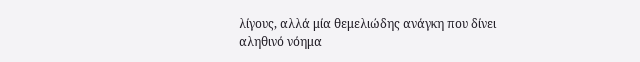λίγους, αλλά μία θεμελιώδης ανάγκη που δίνει αληθινό νόημα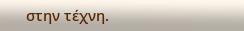στην τέχνη.